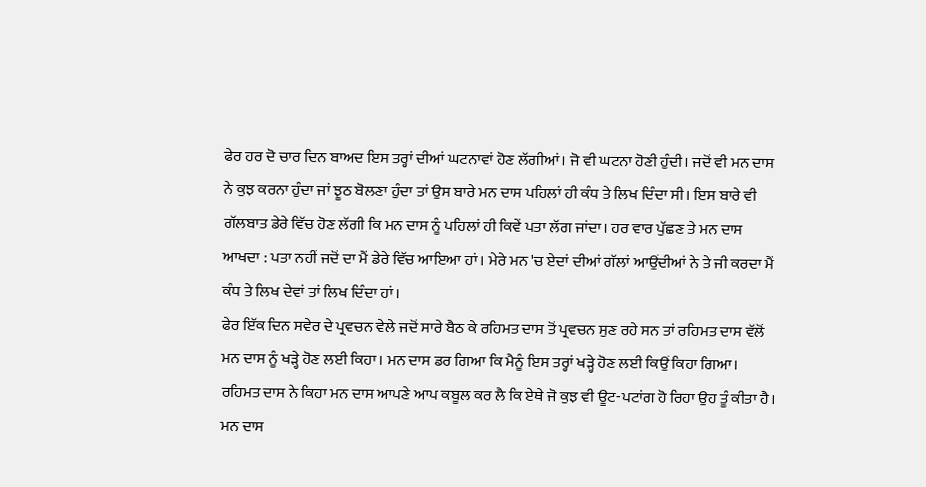ਫੇਰ ਹਰ ਦੋ ਚਾਰ ਦਿਨ ਬਾਅਦ ਇਸ ਤਰ੍ਹਾਂ ਦੀਆਂ ਘਟਨਾਵਾਂ ਹੋਣ ਲੱਗੀਆਂ। ਜੋ ਵੀ ਘਟਨਾ ਹੋਣੀ ਹੁੰਦੀ। ਜਦੋਂ ਵੀ ਮਨ ਦਾਸ ਨੇ ਕੁਝ ਕਰਨਾ ਹੁੰਦਾ ਜਾਂ ਝੂਠ ਬੋਲਣਾ ਹੁੰਦਾ ਤਾਂ ਉਸ ਬਾਰੇ ਮਨ ਦਾਸ ਪਹਿਲਾਂ ਹੀ ਕੰਧ ਤੇ ਲਿਖ ਦਿੰਦਾ ਸੀ। ਇਸ ਬਾਰੇ ਵੀ ਗੱਲਬਾਤ ਡੇਰੇ ਵਿੱਚ ਹੋਣ ਲੱਗੀ ਕਿ ਮਨ ਦਾਸ ਨੂੰ ਪਹਿਲਾਂ ਹੀ ਕਿਵੇਂ ਪਤਾ ਲੱਗ ਜਾਂਦਾ। ਹਰ ਵਾਰ ਪੁੱਛਣ ਤੇ ਮਨ ਦਾਸ ਆਖਦਾ : ਪਤਾ ਨਹੀਂ ਜਦੋਂ ਦਾ ਮੈਂ ਡੇਰੇ ਵਿੱਚ ਆਇਆ ਹਾਂ। ਮੇਰੇ ਮਨ 'ਚ ਏਦਾਂ ਦੀਆਂ ਗੱਲਾਂ ਆਉਂਦੀਆਂ ਨੇ ਤੇ ਜੀ ਕਰਦਾ ਮੈਂ ਕੰਧ ਤੇ ਲਿਖ ਦੇਵਾਂ ਤਾਂ ਲਿਖ ਦਿੰਦਾ ਹਾਂ।
ਫੇਰ ਇੱਕ ਦਿਨ ਸਵੇਰ ਦੇ ਪ੍ਰਵਚਨ ਵੇਲੇ ਜਦੋਂ ਸਾਰੇ ਬੈਠ ਕੇ ਰਹਿਮਤ ਦਾਸ ਤੋਂ ਪ੍ਰਵਚਨ ਸੁਣ ਰਹੇ ਸਨ ਤਾਂ ਰਹਿਮਤ ਦਾਸ ਵੱਲੋਂ ਮਨ ਦਾਸ ਨੂੰ ਖੜ੍ਹੇ ਹੋਣ ਲਈ ਕਿਹਾ। ਮਨ ਦਾਸ ਡਰ ਗਿਆ ਕਿ ਮੈਨੂੰ ਇਸ ਤਰ੍ਹਾਂ ਖੜ੍ਹੇ ਹੋਣ ਲਈ ਕਿਉਂ ਕਿਹਾ ਗਿਆ।
ਰਹਿਮਤ ਦਾਸ ਨੇ ਕਿਹਾ ਮਨ ਦਾਸ ਆਪਣੇ ਆਪ ਕਬੂਲ ਕਰ ਲੈ ਕਿ ਏਥੇ ਜੋ ਕੁਝ ਵੀ ਊਟ-ਪਟਾਂਗ ਹੋ ਰਿਹਾ ਉਹ ਤੂੰ ਕੀਤਾ ਹੈ।
ਮਨ ਦਾਸ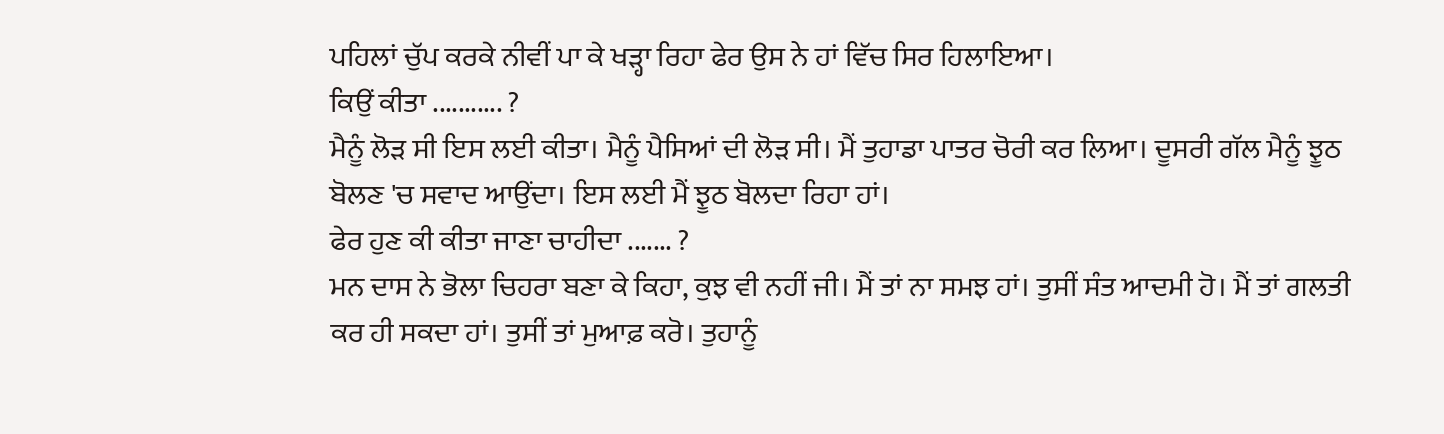ਪਹਿਲਾਂ ਚੁੱਪ ਕਰਕੇ ਨੀਵੀਂ ਪਾ ਕੇ ਖੜ੍ਹਾ ਰਿਹਾ ਫੇਰ ਉਸ ਨੇ ਹਾਂ ਵਿੱਚ ਸਿਰ ਹਿਲਾਇਆ।
ਕਿਉਂ ਕੀਤਾ ........... ?
ਮੈਨੂੰ ਲੋੜ ਸੀ ਇਸ ਲਈ ਕੀਤਾ। ਮੈਨੂੰ ਪੈਸਿਆਂ ਦੀ ਲੋੜ ਸੀ। ਮੈਂ ਤੁਹਾਡਾ ਪਾਤਰ ਚੋਰੀ ਕਰ ਲਿਆ। ਦੂਸਰੀ ਗੱਲ ਮੈਨੂੰ ਝੂਠ ਬੋਲਣ 'ਚ ਸਵਾਦ ਆਉਂਦਾ। ਇਸ ਲਈ ਮੈਂ ਝੂਠ ਬੋਲਦਾ ਰਿਹਾ ਹਾਂ।
ਫੇਰ ਹੁਣ ਕੀ ਕੀਤਾ ਜਾਣਾ ਚਾਹੀਦਾ ....... ?
ਮਨ ਦਾਸ ਨੇ ਭੋਲਾ ਚਿਹਰਾ ਬਣਾ ਕੇ ਕਿਹਾ, ਕੁਝ ਵੀ ਨਹੀਂ ਜੀ। ਮੈਂ ਤਾਂ ਨਾ ਸਮਝ ਹਾਂ। ਤੁਸੀਂ ਸੰਤ ਆਦਮੀ ਹੋ। ਮੈਂ ਤਾਂ ਗਲਤੀ ਕਰ ਹੀ ਸਕਦਾ ਹਾਂ। ਤੁਸੀਂ ਤਾਂ ਮੁਆਫ਼ ਕਰੋ। ਤੁਹਾਨੂੰ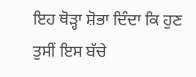ਇਹ ਥੋੜ੍ਹਾ ਸ਼ੋਭਾ ਦਿੰਦਾ ਕਿ ਹੁਣ ਤੁਸੀਂ ਇਸ ਬੱਚੇ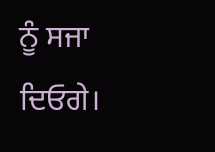ਨੂੰ ਸਜਾ ਦਿਓਗੇ।